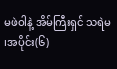မဖဲဝါနဲ့ အိမ်ကြီးရှင် သရဲမ ၊အပိုင်း(၆)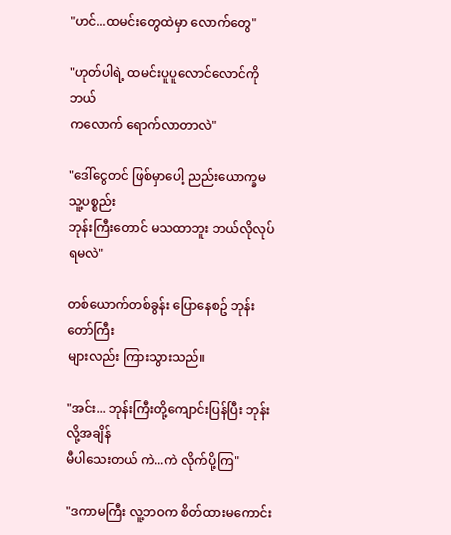"ဟင်...ထမင်းတွေထဲမှာ လောက်တွေ"

"ဟုတ်ပါရဲ့ ထမင်းပူပူလောင်လောင်ကို ဘယ်
ကလောက် ရောက်လာတာလဲ"

"ဒေါ်ငွေတင် ဖြစ်မှာပေါ့ ညည်းယောက္ခမ သူ့ပစ္စည်း
ဘုန်းကြီးတောင် မသထာဘူး ဘယ်လိုလုပ်ရမလဲ"

တစ်ယောက်တစ်ခွန်း ပြောနေစဥ် ဘုန်းတော်ကြီး
များလည်း ကြားသွားသည်။

"အင်း... ဘုန်းကြီးတို့ကျောင်းပြန်ပြီး ဘုန်းလို့အချိန်
မီပါသေးတယ် ကဲ...ကဲ လိုက်ပို့ကြ"

"ဒကာမကြီး လူ့ဘဝက စိတ်ထားမကောင်း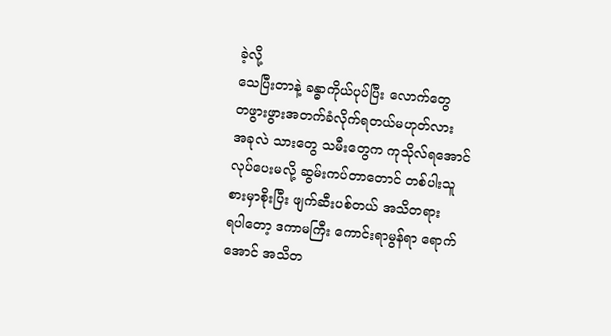ခဲ့လို့
သေပြီးတာနဲ့ ခန္ဓာကိုယ်ပုပ်ပြီး လောက်တွေ
တဖွားဖွားအတက်ခံလိုက်ရတယ်မဟုတ်လား
အခုလဲ သားတွေ သမီးတွေက ကုသိုလ်ရအောင်
လုပ်ပေးမလို့ ဆွမ်းကပ်တာတောင် တစ်ပါးသူ
စားမှာစိုးပြီး ဖျက်ဆီးပစ်တယ် အသိတရား
ရပါတော့ ဒကာမကြီး ကောင်းရာမွန်ရာ ရောက်
အောင် အသိတ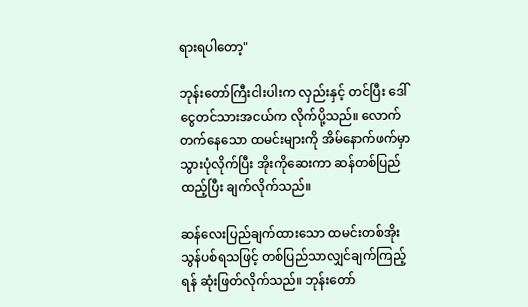ရားရပါတော့"

ဘုန်းတော်ကြီးငါးပါးက လှည်းနှင့် တင်ပြီး ဒေါ်
ငွေတင်သားအငယ်က လိုက်ပို့သည်။ လောက်
တက်နေသော ထမင်းများကို အိမ်နောက်ဖက်မှာ
သွားပုံလိုက်ပြီး အိုးကိုဆေးကာ ဆန်တစ်ပြည်
ထည့်ပြီး ချက်လိုက်သည်။

ဆန်လေးပြည်ချက်ထားသော ထမင်းတစ်အိုး
သွန်ပစ်ရသဖြင့် တစ်ပြည်သာလျှင်ချက်ကြည့်
ရန် ဆုံးဖြတ်လိုက်သည်။ ဘုန်းတော်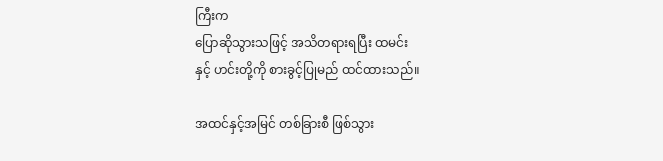ကြီးက
ပြောဆိုသွားသဖြင့် အသိတရားရပြီး ထမင်း
နှင့် ဟင်းတို့ကို စားခွင့်ပြုမည် ထင်ထားသည်။

အထင်နှင့်အမြင် တစ်ခြားစီ ဖြစ်သွား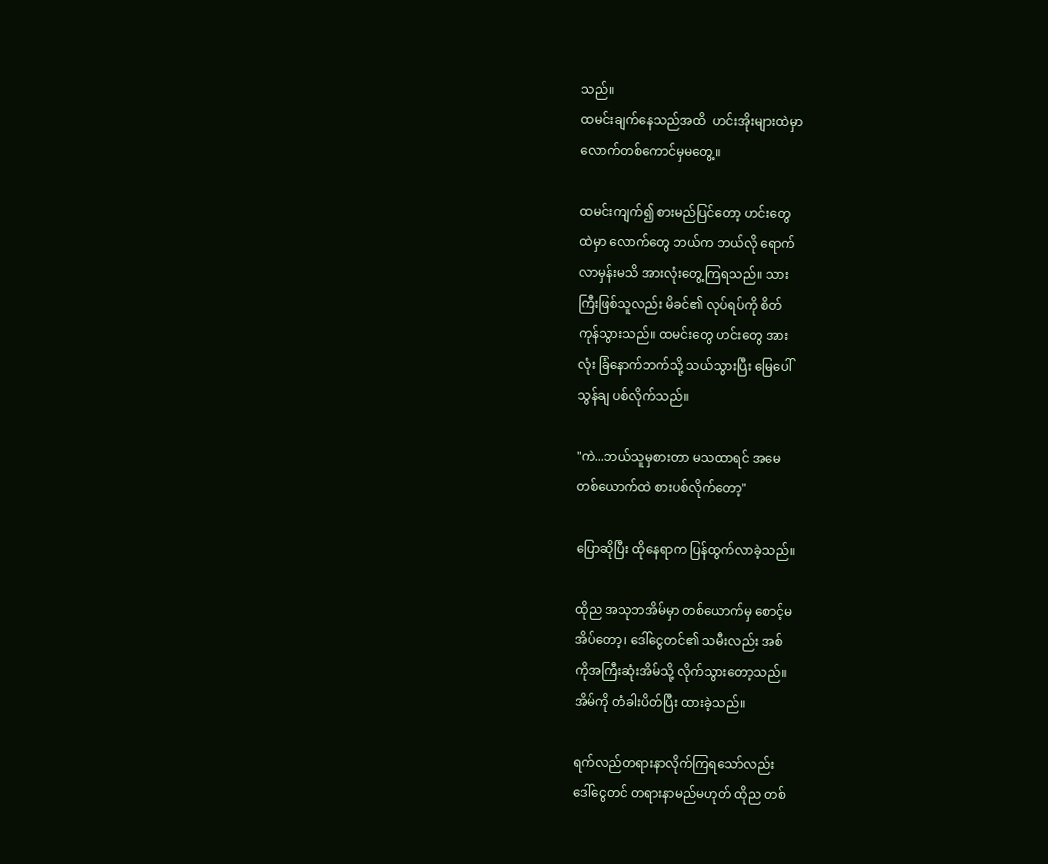သည်။
ထမင်းချက်နေသည်အထိ  ဟင်းအိုးများထဲမှာ
လောက်တစ်ကောင်မှမတွေ့။

ထမင်းကျက်၍ စားမည်ပြင်တော့ ဟင်းတွေ
ထဲမှာ လောက်တွေ ဘယ်က ဘယ်လို ရောက်
လာမှန်းမသိ အားလုံးတွေ့ကြရသည်။ သား
ကြီးဖြစ်သူလည်း မိခင်၏ လုပ်ရပ်ကို စိတ်
ကုန်သွားသည်။ ထမင်းတွေ ဟင်းတွေ အား
လုံး ခြံနောက်ဘက်သို့ သယ်သွားပြီး မြေပေါ်
သွန်ချ ပစ်လိုက်သည်။

"ကဲ...ဘယ်သူမှစားတာ မသထာရင် အမေ
တစ်ယောက်ထဲ စားပစ်လိုက်တော့"

ပြောဆိုပြီး ထိုနေရာက ပြန်ထွက်လာခဲ့သည်။

ထိုည အသုဘအိမ်မှာ တစ်ယောက်မှ စောင့်မ
အိပ်တော့၊ ဒေါ်ငွေတင်၏ သမီးလည်း အစ်
ကိုအကြီးဆုံးအိမ်သို့ လိုက်သွားတော့သည်။
အိမ်ကို တံခါးပိတ်ပြီး ထားခဲ့သည်။

ရက်လည်တရားနာလိုက်ကြရသော်လည်း
ဒေါ်ငွေတင် တရားနာမည်မဟုတ် ထိုည တစ်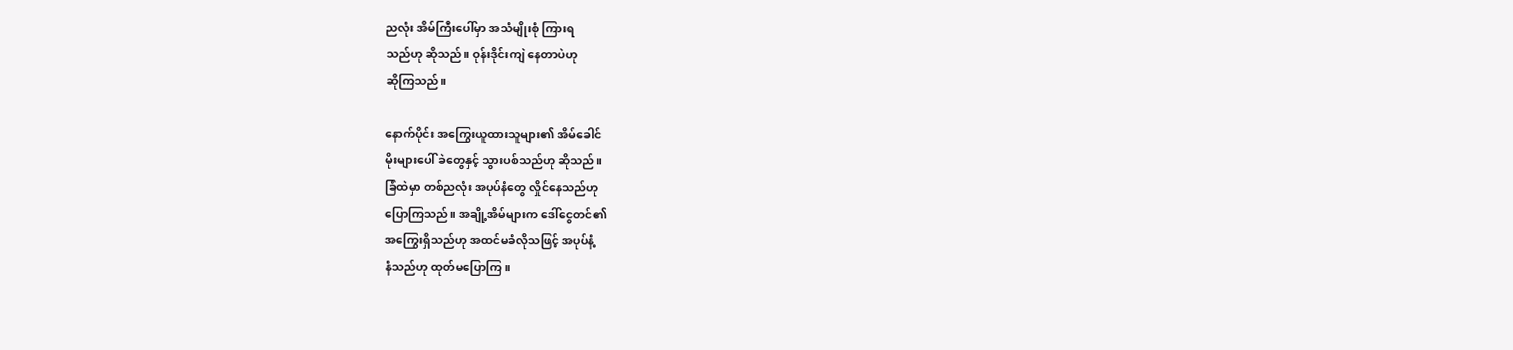ညလုံး အိမ်ကြီးပေါ်မှာ အသံမျိုးစုံ ကြားရ
သည်ဟု ဆိုသည်။ ဝုန်းဒိုင်းကျဲ နေတာပဲဟု
ဆိုကြသည်။

နောက်ပိုင်း အကြွေးယူထားသူများ၏ အိမ်ခေါင်
မိုးများပေါ် ခဲတွေနှင့် သွားပစ်သည်ဟု ဆိုသည်။
ခြံထဲမှာ တစ်ညလုံး အပုပ်နံတွေ လှိုင်နေသည်ဟု
ပြောကြသည်။ အချို့အိမ်များက ဒေါ်ငွေတင်၏
အကြွေးရှိသည်ဟု အထင်မခံလိုသဖြင့် အပုပ်နံ့
နံသည်ဟု ထုတ်မပြောကြ။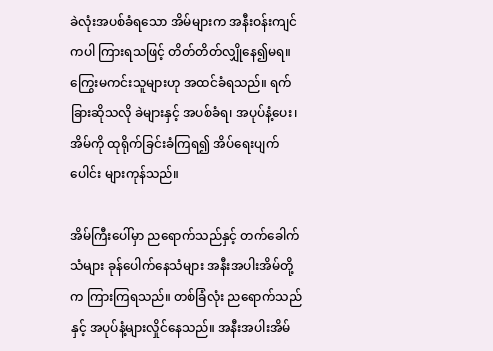ခဲလုံးအပစ်ခံရသော အိမ်များက အနီးဝန်းကျင်
ကပါ ကြားရသဖြင့် တိတ်တိတ်လျှိုနေ၍မရ။
ကြွေးမကင်းသူများဟု အထင်ခံရသည်။ ရက်
ခြားဆိုသလို ခဲများနှင့် အပစ်ခံရ၊ အပုပ်နံ့ပေး၊
အိမ်ကို ထုရိုက်ခြင်းခံကြရ၍ အိပ်ရေးပျက်
ပေါင်း များကုန်သည်။

အိမ်ကြီးပေါ်မှာ ညရောက်သည်နှင့် တက်ခေါက်
သံများ ခုန်ပေါက်နေသံများ အနီးအပါးအိမ်တို့
က ကြားကြရသည်။ တစ်ခြံလုံး ညရောက်သည်
နှင့် အပုပ်နံ့များလှိုင်နေသည်။ အနီးအပါးအိမ်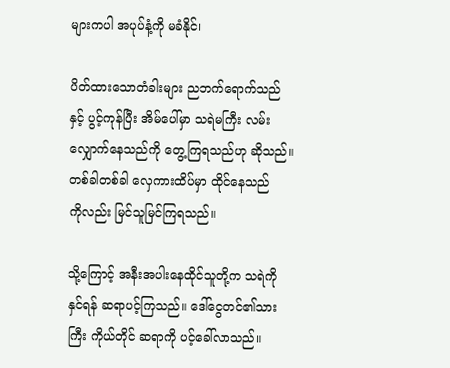များကပါ အပုပ်နံ့ကို မခံနိုင်၊

ပိတ်ထားသောတံခါးများ ညဘက်ရောက်သည်
နှင့် ပွင့်ကုန်ပြီး အိမ်ပေါ်မှာ သရဲမကြီး လမ်း
လျှောက်နေသည်ကို တွေ့ကြရသည်ဟု ဆိုသည်။
တစ်ခါတစ်ခါ လှေကားထိပ်မှာ ထိုင်နေသည်
ကိုလည်း မြင်သူမြင်ကြရသည်။

သို့ကြောင့် အနီးအပါးနေထိုင်သူတို့က သရဲကို
နှင်ရန် ဆရာပင့်ကြသည်။ ဒေါ်ငွေတင်၏သား
ကြီး ကိုယ်တိုင် ဆရာကို ပင့်ခေါ်လာသည်။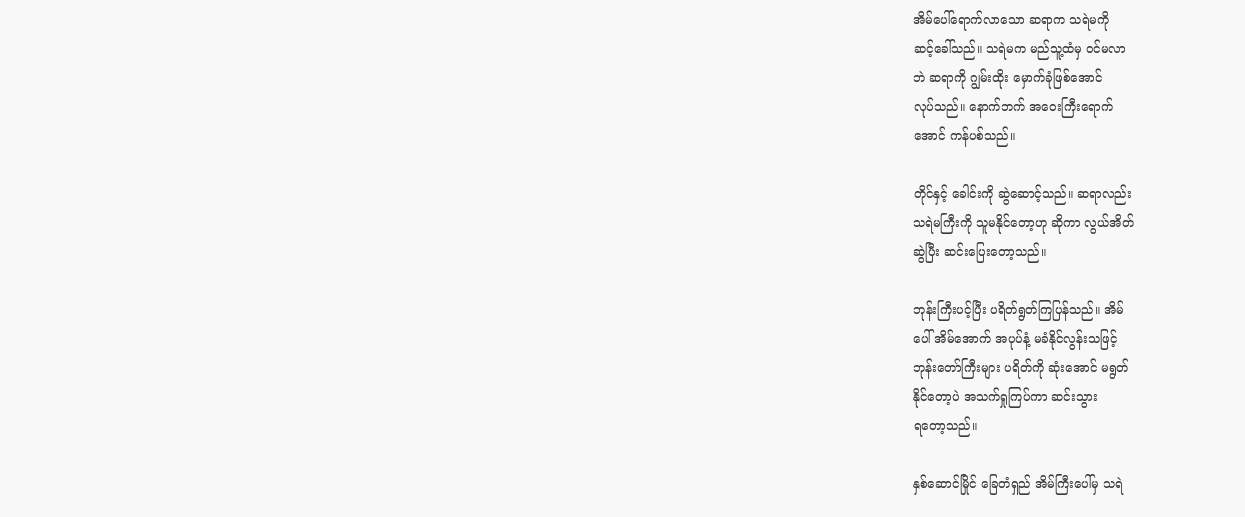အိမ်ပေါ်ရောက်လာသော ဆရာက သရဲမကို
ဆင့်ခေါ်သည်။ သရဲမက မည်သူ့ထံမှ ဝင်မလာ
ဘဲ ဆရာကို ဂျွမ်းထိုး မှောက်ခုံဖြစ်အောင်
လုပ်သည်။ နောက်ဘက် အဝေးကြီးရောက်
အောင် ကန်ပစ်သည်။

တိုင်နှင့် ခေါင်းကို ဆွဲဆောင့်သည်။ ဆရာလည်း
သရဲမကြီးကို သူမနိုင်တော့ဟု ဆိုကာ လွယ်အိတ်
ဆွဲပြီး ဆင်းပြေးတော့သည်။

ဘုန်းကြီးပင့်ပြီး ပရိတ်ရွတ်ကြပြန်သည်။ အိမ်
ပေါ် အိမ်အောက် အပုပ်နံ့ မခံနိုင်လွန်းသဖြင့်
ဘုန်းတော်ကြီးများ ပရိတ်ကို ဆုံးအောင် မရွတ်
နိုင်တော့ပဲ အသက်ရှုကြပ်ကာ ဆင်းသွား
ရတော့သည်။

နှစ်ဆောင်မြိုင် ခြေတံရှည် အိမ်ကြီးပေါ်မှ သရဲ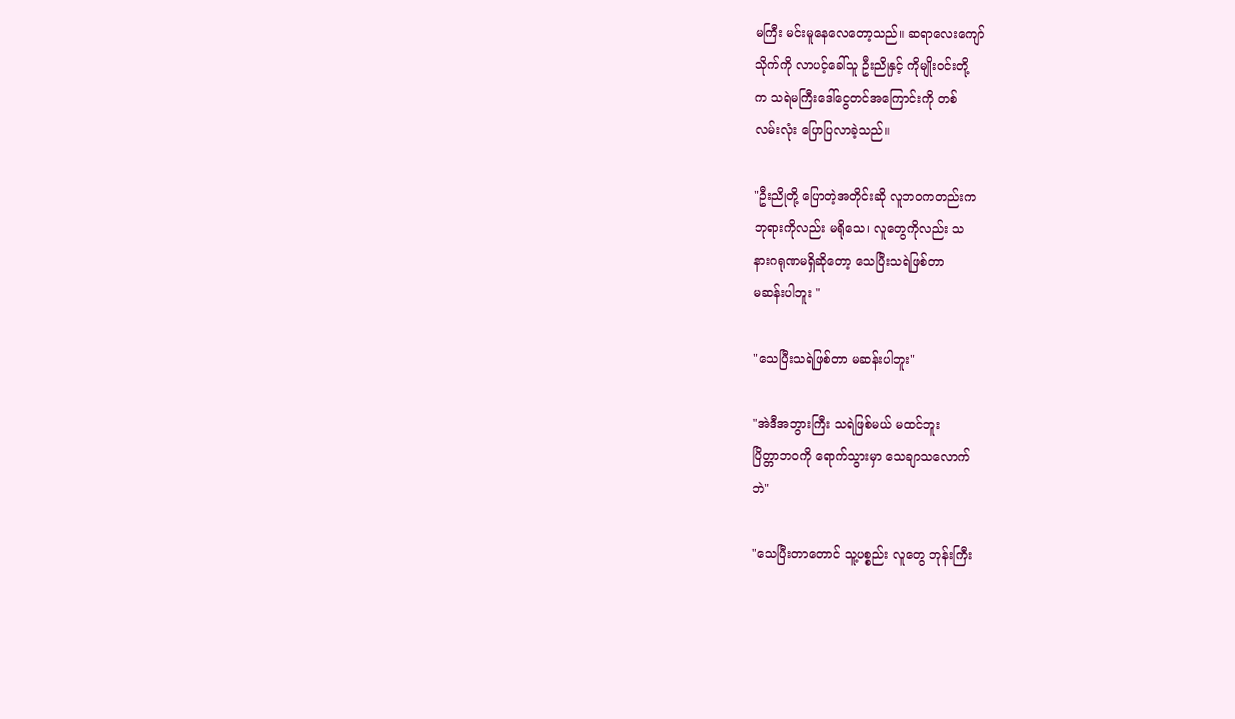မကြီး မင်းမူနေလေတော့သည်။ ဆရာလေးကျော်
သိုက်ကို လာပင့်ခေါ်သူ ဦးညိုနှင့် ကိုမျိုးဝင်းတို့
က သရဲမကြီးဒေါ်ငွေတင်အကြောင်းကို တစ်
လမ်းလုံး ပြောပြလာခဲ့သည်။

"ဦးညိုတို့ ပြောတဲ့အတိုင်းဆို လူဘဝကတည်းက
ဘုရားကိုလည်း မရိုသေ၊ လူတွေကိုလည်း သ
နားဂရုဏမရှိဆိုတော့ သေပြီးသရဲဖြစ်တာ
မဆန်းပါဘူး "

"သေပြီးသရဲဖြစ်တာ မဆန်းပါဘူး"

"အဲဒီအဘွားကြီး သရဲဖြစ်မယ် မထင်ဘူး
ပြိတ္တာဘဝကို ရောက်သွားမှာ သေချာသလောက်
ဘဲ"

"သေပြီးတာတောင် သူ့ပစ္စည်း လူတွေ ဘုန်းကြီး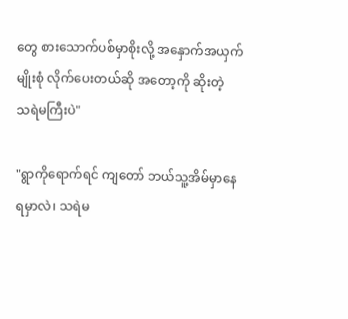တွေ စားသောက်ပစ်မှာစိုးလို့ အနှောက်အယှက်
မျိုးစုံ လိုက်ပေးတယ်ဆို အတော့ကို ဆိုးတဲ့
သရဲမကြီးပဲ"

"ရွာကိုရောက်ရင် ကျတော် ဘယ်သူ့အိမ်မှာနေ
ရမှာလဲ၊ သရဲမ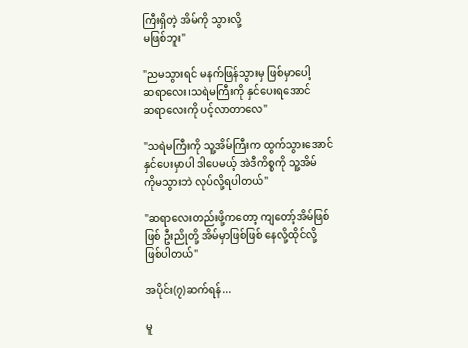ကြီးရှိတဲ့ အိမ်ကို သွားလို့
မဖြစ်ဘူး"

"ညမသွားရင် မနက်ဖြန်သွားမှ ဖြစ်မှာပေါ့
ဆရာလေး၊သရဲမကြီးကို နှင်ပေးရအောင်
ဆရာလေးကို ပင့်လာတာလေ"

"သရဲမကြီးကို သူ့အိမ်ကြီးက ထွက်သွားအောင်
နှင်ပေးမှာပါ ဒါပေမယ့် အဲဒီကိစ္စကို သူ့အိမ်
ကိုမသွားဘဲ လုပ်လို့ရပါတယ်"

"ဆရာလေးတည်းဖို့ကတော့ ကျတော့်အိမ်ဖြစ်
ဖြစ် ဦးညိုတို့ အိမ်မှာဖြစ်ဖြစ် နေလို့ထိုင်လို့
ဖြစ်ပါတယ်"

အပိုင်း(၇)ဆက်ရန်...

မူ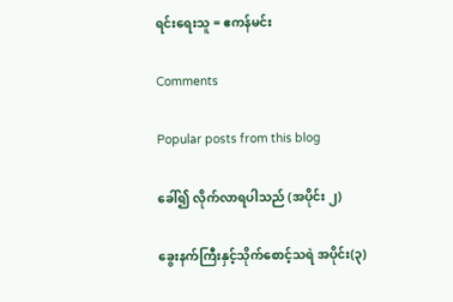ရင်းရေးသူ = ဧကန်မင်း

Comments

Popular posts from this blog

ခေါ်၍ လိုက်လာရပါသည် (အပိုင်း ၂)

ခွေးနက်ကြီးနှင့်သိုက်စောင့်သရဲ အပိုင်း(၃)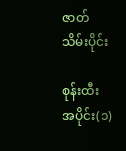ဇာတ်သိမ်းပိုင်း

စုန်းထီး အပိုင်း(၁)